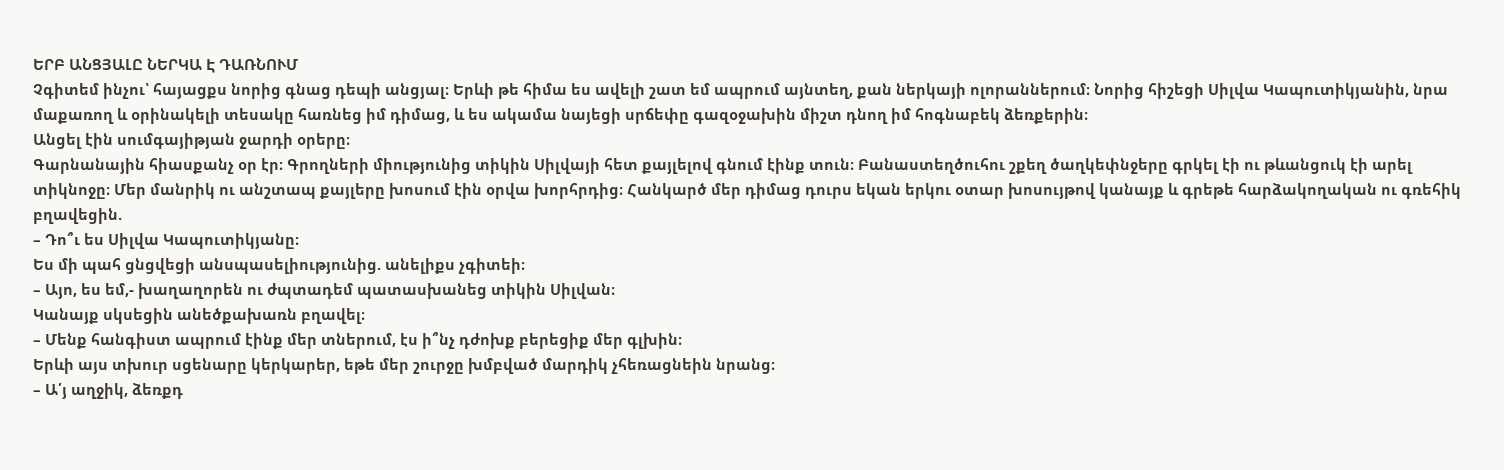ԵՐԲ ԱՆՑՅԱԼԸ ՆԵՐԿԱ Է ԴԱՌՆՈՒՄ
Չգիտեմ ինչու՝ հայացքս նորից գնաց դեպի անցյալ։ Երևի թե հիմա ես ավելի շատ եմ ապրում այնտեղ, քան ներկայի ոլորաններում։ Նորից հիշեցի Սիլվա Կապուտիկյանին, նրա մաքառող և օրինակելի տեսակը հառնեց իմ դիմաց, և ես ակամա նայեցի սրճեփը գազօջախին միշտ դնող իմ հոգնաբեկ ձեռքերին։
Անցել էին սումգայիթյան ջարդի օրերը։
Գարնանային հիասքանչ օր էր։ Գրողների միությունից տիկին Սիլվայի հետ քայլելով գնում էինք տուն։ Բանաստեղծուհու շքեղ ծաղկեփնջերը գրկել էի ու թևանցուկ էի արել տիկնոջը։ Մեր մանրիկ ու անշտապ քայլերը խոսում էին օրվա խորհրդից։ Հանկարծ մեր դիմաց դուրս եկան երկու օտար խոսույթով կանայք և գրեթե հարձակողական ու գռեհիկ բղավեցին.
– Դո՞ւ ես Սիլվա Կապուտիկյանը։
Ես մի պահ ցնցվեցի անսպասելիությունից. անելիքս չգիտեի։
– Այո, ես եմ,- խաղաղորեն ու ժպտադեմ պատասխանեց տիկին Սիլվան։
Կանայք սկսեցին անեծքախառն բղավել։
– Մենք հանգիստ ապրում էինք մեր տներում, էս ի՞նչ դժոխք բերեցիք մեր գլխին։
Երևի այս տխուր սցենարը կերկարեր, եթե մեր շուրջը խմբված մարդիկ չհեռացնեին նրանց։
– Ա՛յ աղջիկ, ձեռքդ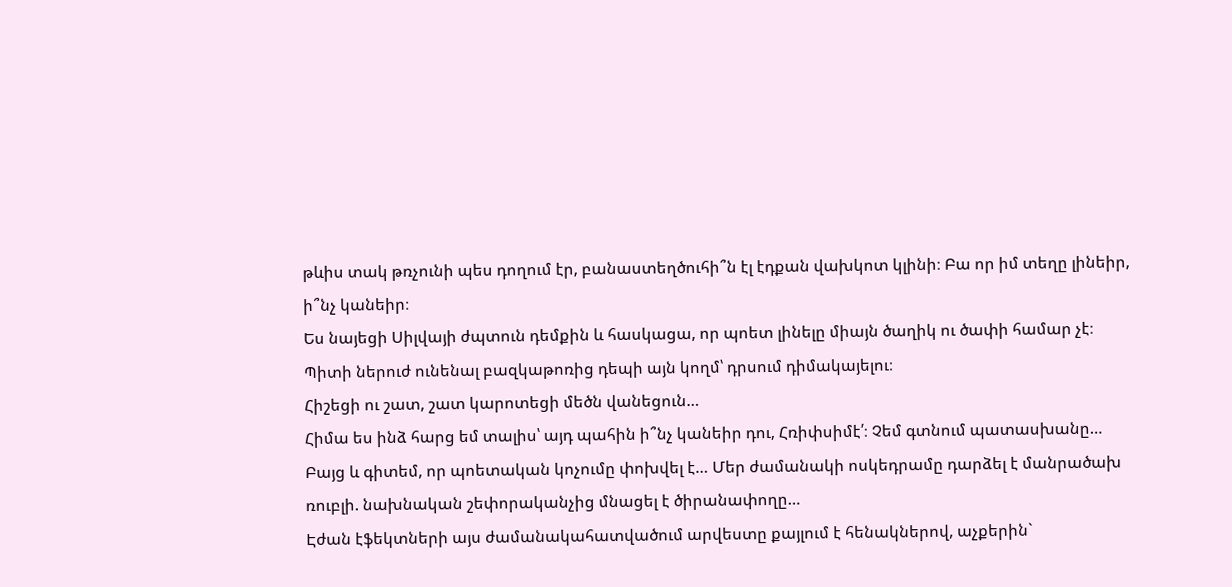թևիս տակ թռչունի պես դողում էր, բանաստեղծուհի՞ն էլ էդքան վախկոտ կլինի։ Բա որ իմ տեղը լինեիր, ի՞նչ կանեիր։
Ես նայեցի Սիլվայի ժպտուն դեմքին և հասկացա, որ պոետ լինելը միայն ծաղիկ ու ծափի համար չէ։ Պիտի ներուժ ունենալ բազկաթոռից դեպի այն կողմ՝ դրսում դիմակայելու։
Հիշեցի ու շատ, շատ կարոտեցի մեծն վանեցուն…
Հիմա ես ինձ հարց եմ տալիս՝ այդ պահին ի՞նչ կանեիր դու, Հռիփսիմէ՛։ Չեմ գտնում պատասխանը…
Բայց և գիտեմ, որ պոետական կոչումը փոխվել է… Մեր ժամանակի ոսկեդրամը դարձել է մանրածախ ռուբլի. նախնական շեփորականչից մնացել է ծիրանափողը…
Էժան էֆեկտների այս ժամանակահատվածում արվեստը քայլում է հենակներով, աչքերին`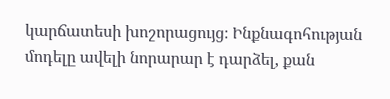կարճատեսի խոշորացույց։ Ինքնագոհության մոդելը ավելի նորարար է դարձել, քան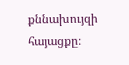քննախույզի հայացքը։